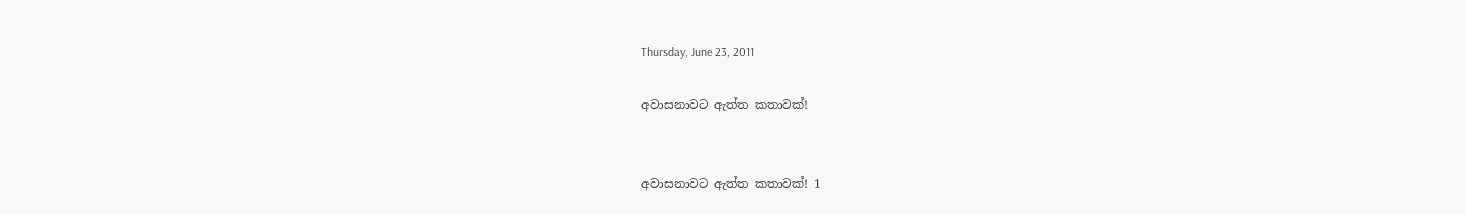Thursday, June 23, 2011

අවාසනාවට ඇත්ත කතාවක්!


අවාසනාවට ඇත්ත කතාවක්! 1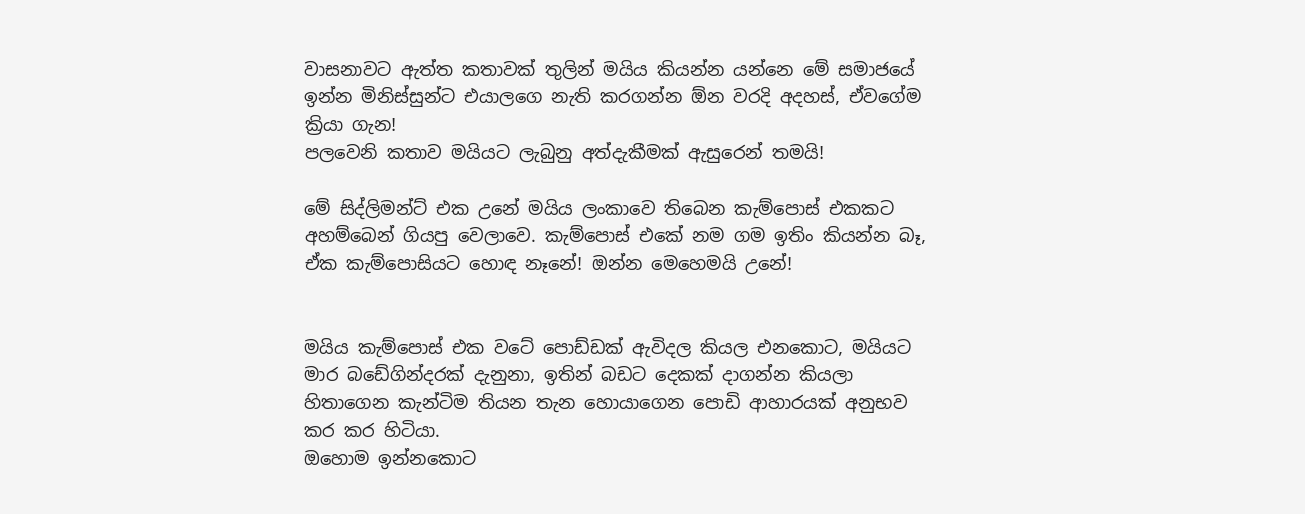වාසනාවට ඇත්ත කතාවක් තුලින් මයිය කියන්න යන්නෙ මේ සමාජයේ ඉන්න මිනිස්සුන්ට එයාලගෙ නැති කරගන්න ඕන වරදි අදහස්, ඒවගේම ක්‍රියා ගැන!
පලවෙනි කතාව මයියට ලැබුනු අත්දැකීමක් ඇසුරෙන් තමයි!

මේ සිද්ලිමන්ට් එක උනේ මයිය ලංකාවෙ තිබෙන කැම්පොස් එකකට අහම්බෙන් ගියපු වෙලාවෙ. කැම්පොස් එකේ නම ගම ඉතිං කියන්න බෑ, ඒක කැම්පොසියට හොඳ නෑනේ! ඔන්න මෙහෙමයි උනේ!


මයිය කැම්පොස් එක වටේ පොඩ්ඩක් ඇවිදල කියල එනකොට, මයියට මාර බඩේගින්දරක් දැනුනා, ඉතින් බඩට දෙකක් දාගන්න කියලා හිතාගෙන කැන්ටිම තියන තැන හොයාගෙන පොඩි ආහාරයක් අනුභව කර කර හිටියා.
ඔහොම ඉන්නකොට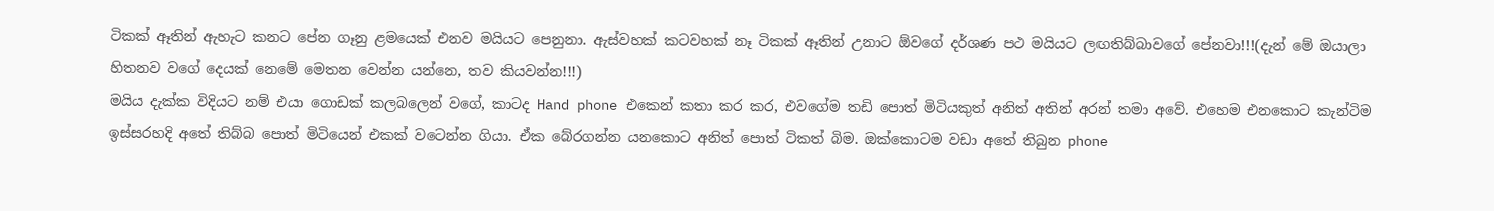ටිකක් ඈතින් ඇහැට කනට පේන ගෑනු ළමයෙක් එනව මයියට පෙනුනා. ඇස්වහක් කටවහක් නෑ ටිකක් ඈතින් උනාට ඕවගේ දර්ශණ පථ මයියට ලඟතිබ්බාවගේ පේනවා!!!(දැන් මේ ඔයාලා හිතනව වගේ දෙයක් නෙමේ මෙතන වෙන්න යන්නෙ, තව කියවන්න!!!)
මයිය දැක්ක විදියට නම් එයා ගොඩක් කලබලෙන් වගේ, කාටද Hand phone එකෙන් කතා කර කර, එවගේම තඩි පොත් මිටියකුත් අනිත් අතින් අරන් තමා අවේ. එහෙම එනකොට කැන්ටිම ඉස්සරහදි අතේ තිබ්බ පොත් මිටියෙන් එකක් වටෙන්න ගියා. ඒක බේරගන්න යනකොට අනිත් පොත් ටිකත් බිම. ඔක්කොටම වඩා අතේ තිබුන phone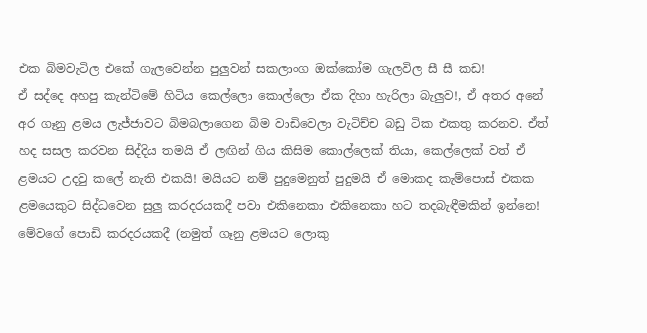එක බිමවැටිල එකේ ගැලවෙන්න පුලුවන් සකලාංග ඔක්කෝම ගැලවිල සී සී කඩ!
ඒ සද්දෙ අහපු කැන්ටිමේ හිටිය කෙල්ලො කොල්ලො ඒක දිහා හැරිලා බැලුව!, ඒ අතර අනේ අර ගෑනු ළමය ලැජ්ජාවට බිමබලාගෙන බිම වාඩිවෙලා වැටිච්ච බඩු ටික එකතු කරනව. ඒත් හද සසල කරවන සිද්දිය තමයි ඒ ලඟින් ගිය කිසිම කොල්ලෙක් තියා, කෙල්ලෙක් වත් ඒ ළමයට උදවු කලේ නැති එකයි! මයියට නම් පුදුමෙනුත් පුදුමයි ඒ මොකද කැම්පොස් එකක ළමයෙකුට සිද්ධවෙන සුලු කරදරයකදී පවා එකිනෙකා එකිනෙකා හට තදබැඳීමකින් ඉන්නෙ! මේවගේ පොඩි කරදරයකදී (නමුත් ගෑනු ළමයට ලොකු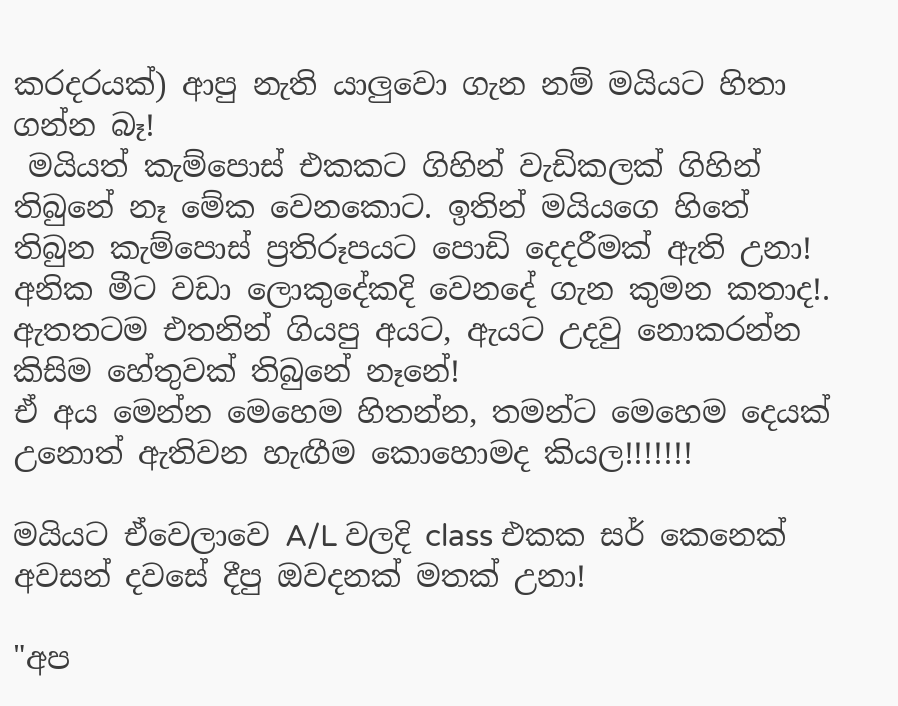කරදරයක්) ආපු නැති යාලුවො ගැන නම් මයියට හිතා ගන්න බෑ!
 මයියත් කැම්පොස් එකකට ගිහින් වැඩිකලක් ගිහින් තිබුනේ නෑ මේක වෙනකොට. ඉතින් මයියගෙ හිතේ තිබුන කැම්පොස් ප්‍රතිරූපයට පොඩි දෙදරීමක් ඇති උනා! අනික මීට වඩා ලොකුදේකදි වෙනදේ ගැන කුමන කතාද!. ඇතතටම එතනින් ගියපු අයට, ඇයට උදවු නොකරන්න කිසිම හේතුවක් තිබුනේ නෑනේ!
ඒ අය මෙන්න මෙහෙම හිතන්න, තමන්ට මෙහෙම දෙයක් උනොත් ඇතිවන හැඟීම කොහොමද කියල!!!!!!!

මයියට ඒවෙලාවෙ A/L වලදි class එකක සර් කෙනෙක් අවසන් දවසේ දීපු ඔවදනක් මතක් උනා!

"අප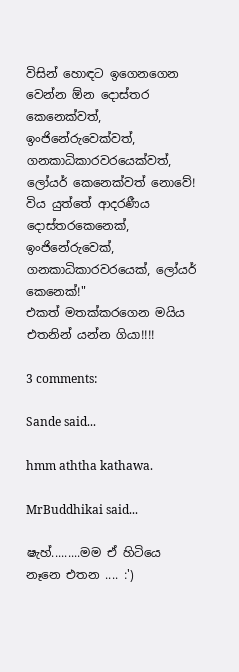විසින් හොඳට ඉගෙනගෙන වෙන්න ඕන දොස්තර කෙනෙක්වත්, ඉංජිනේරුවෙක්වත්, ගනකාධිකාරවරයෙක්වත්, ලෝයර් කෙනෙක්වත් නොවේ! විය යුත්තේ ආදරණීය දොස්තරකෙනෙක්, ඉංජිනේරුවෙක්, ගනකාධිකාරවරයෙක්, ලෝයර් කෙනෙක්!"
එකත් මතක්කරගෙන මයිය එතනින් යන්න ගියා!!!!

3 comments:

Sande said...

hmm aththa kathawa.

MrBuddhikai said...

ෂැහ්.........මම ඒ හිටියෙ නෑනෙ එතන .... :')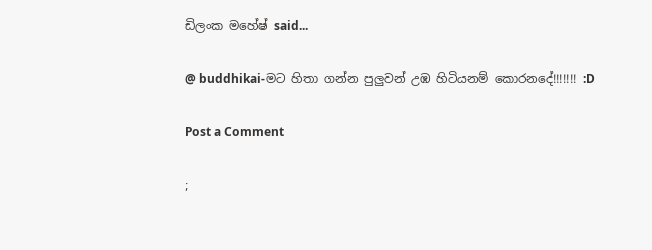ඩිලංක මහේෂ් said...

@ buddhikai-මට හිතා ගන්න පුලුවන් උඹ හිටියනම් කොරනදේ!!!!!!! :D

Post a Comment

;